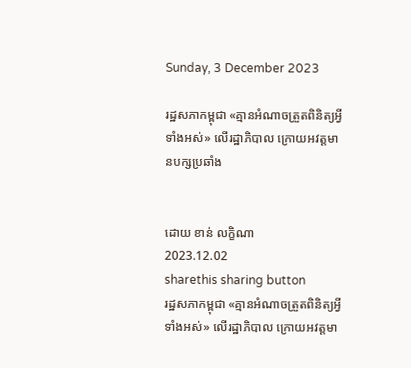Sunday, 3 December 2023

រដ្ឋសភាកម្ពុជា «គ្មានអំណាចត្រួតពិនិត្យអ្វីទាំងអស់» លើរដ្ឋាភិបាល ក្រោយអវត្តមានបក្សប្រឆាំង


ដោយ ខាន់ លក្ខិណា
2023.12.02
sharethis sharing button
រដ្ឋសភាកម្ពុជា «គ្មានអំណាចត្រួតពិនិត្យអ្វីទាំងអស់» លើរដ្ឋាភិបាល ក្រោយអវត្តមា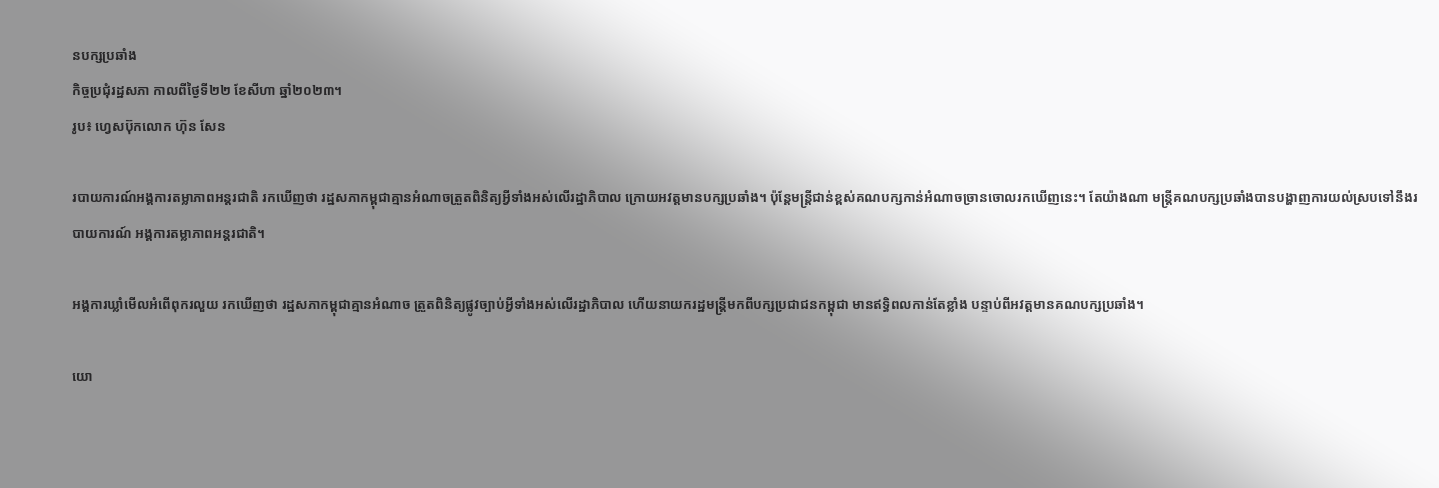នបក្សប្រឆាំង
កិច្ចប្រជុំរដ្ឋសភា កាលពីថ្ងៃទី២២ ខែសីហា ឆ្នាំ២០២៣។
រូប៖ ហ្វេសប៊ុកលោក ហ៊ុន សែន

របាយការណ៍អង្គការតម្លាភាពអន្តរជាតិ រកឃើញថា រដ្ឋសភាកម្ពុជាគ្មានអំណាចត្រួតពិនិត្យអ្វីទាំងអស់លើរដ្ឋាភិបាល ក្រោយអវត្តមានបក្សប្រឆាំង។ ប៉ុន្តែមន្ត្រីជាន់ខ្ពស់គណបក្សកាន់អំណាចច្រានចោលរកឃើញនេះ។ តែយ៉ាងណា មន្ត្រីគណបក្សប្រឆាំងបានបង្ហាញការយល់ស្របទៅនឹងរបាយការណ៍ អង្គការតម្លាភាពអន្តរជាតិ។

អង្គការឃ្លាំមើលអំពើពុករលួយ រកឃើញថា រដ្ឋសភាកម្ពុជាគ្មានអំណាច ត្រួតពិនិត្យផ្លូវច្បាប់អ្វីទាំងអស់លើរដ្ឋាភិបាល ហើយនាយករដ្ឋមន្ត្រីមកពីបក្សប្រជាជនកម្ពុជា មានឥទ្ធិពលកាន់តែខ្លាំង បន្ទាប់ពីអវត្តមានគណបក្សប្រឆាំង។

យោ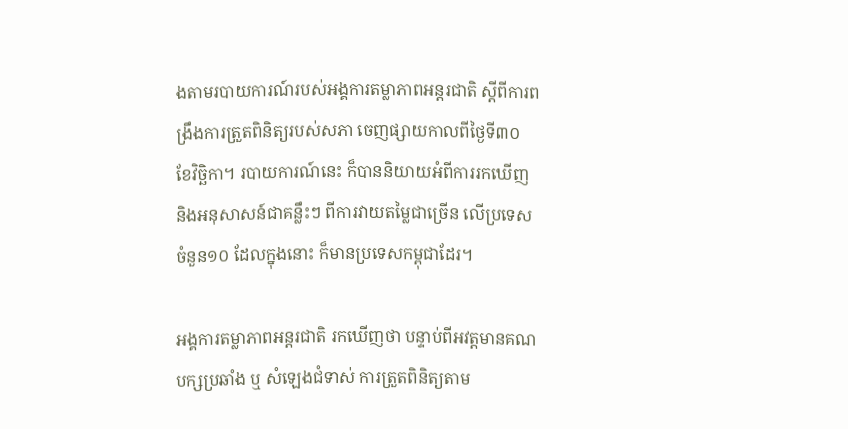ងតាមរបាយការណ៍របស់អង្គការតម្លាភាពអន្តរជាតិ ស្ដីពីការពង្រឹងការត្រួតពិនិត្យរបស់សភា ចេញផ្សាយកាលពីថ្ងៃទី៣០ ខែវិច្ឆិកា។ របាយការណ៍នេះ ក៏បាននិយាយអំពីការរកឃើញ និងអនុសាសន៍ជាគន្លឹះៗ ពីការវាយតម្លៃជាច្រើន លើប្រទេសចំនួន១០ ដែលក្នុងនោះ ក៏មានប្រទេសកម្ពុជាដែរ។

អង្គការតម្លាភាពអន្តរជាតិ រកឃើញថា បន្ទាប់ពីអវត្តមានគណបក្សប្រឆាំង ឬ សំឡេងជំទាស់ ការត្រួតពិនិត្យតាម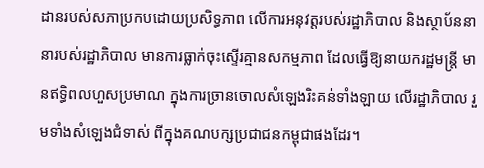ដានរបស់សភាប្រកបដោយប្រសិទ្ធភាព លើការអនុវត្តរបស់រដ្ឋាភិបាល និងស្ថាប័ននានារបស់រដ្ឋាភិបាល មានការធ្លាក់ចុះស្ទើរគ្មានសកម្មភាព ដែលធ្វើឱ្យនាយករដ្ឋមន្ត្រី មានឥទ្ធិពលហួសប្រមាណ ក្នុងការច្រានចោលសំឡេងរិះគន់ទាំងឡាយ លើរដ្ឋាភិបាល រួមទាំងសំឡេងជំទាស់ ពីក្នុងគណបក្សប្រជាជនកម្ពុជាផងដែរ។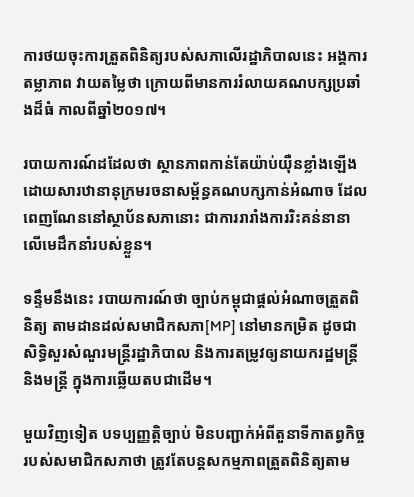ការថយចុះការត្រួតពិនិត្យរបស់សភាលើរដ្ឋាភិបាលនេះ អង្គការតម្លាភាព វាយតម្លៃថា ក្រោយពីមានការរំលាយគណបក្សប្រឆាំងដ៏ធំ កាលពីឆ្នាំ២០១៧។

របាយការណ៍ដដែលថា ស្ថានភាពកាន់តែយ៉ាប់យ៉ឺនខ្លាំងឡើង ដោយសារឋានានុក្រមរចនាសម្ព័ន្ធគណបក្សកាន់អំណាច ដែលពេញណែននៅស្ថាប័នសភានោះ ជាការរារាំងការរិះគន់នានា លើមេដឹកនាំរបស់ខ្លួន។

ទន្ទឹមនឹងនេះ របាយការណ៍ថា ច្បាប់កម្ពុជាផ្តល់អំណាចត្រួតពិនិត្យ តាមដានដល់សមាជិកសភា[MP] នៅមានកម្រិត ដូចជា សិទ្ធិសួរសំណួរមន្ត្រីរដ្ឋាភិបាល និងការតម្រូវឲ្យនាយករដ្ឋមន្ត្រី និងមន្ត្រី ក្នុងការឆ្លើយតបជាដើម។

មួយវិញទៀត បទប្បញ្ញត្តិច្បាប់ មិនបញ្ជាក់អំពីតួនាទីកាតព្វកិច្ចរបស់សមាជិកសភាថា ត្រូវតែបន្តសកម្មភាពត្រួតពិនិត្យតាម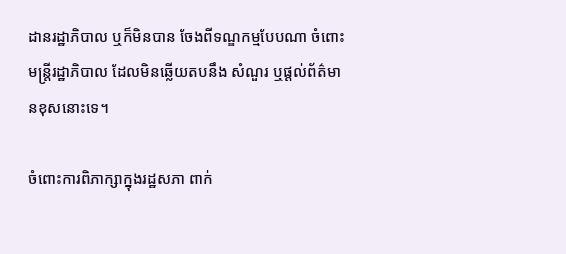ដានរដ្ឋាភិបាល ឬក៏មិនបាន ចែងពីទណ្ឌកម្មបែបណា ចំពោះមន្ត្រីរដ្ឋាភិបាល ដែលមិនឆ្លើយតបនឹង សំណួរ ឬផ្ដល់ព័ត៌មានខុសនោះទេ។

ចំពោះការពិភាក្សាក្នុងរដ្ឋសភា ពាក់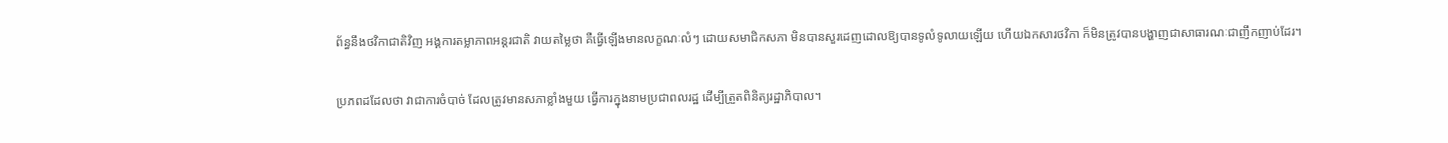ព័ន្ធនឹងថវិកាជាតិវិញ អង្គការតម្លាភាពអន្តរជាតិ វាយតម្លៃថា គឺធ្វើឡើងមានលក្ខណៈលំៗ ដោយសមាជិកសភា មិនបានសួរដេញដោលឱ្យបានទូលំទូលាយឡើយ ហើយឯកសារថវិកា ក៏មិនត្រូវបានបង្ហាញជាសាធារណៈជាញឹកញាប់ដែរ។

ប្រភពដដែលថា វាជាការចំបាច់ ដែលត្រូវមានសភាខ្លាំងមួយ ធ្វើការក្នុងនាមប្រជាពលរដ្ឋ ដើម្បីត្រួតពិនិត្យរដ្ឋាភិបាល។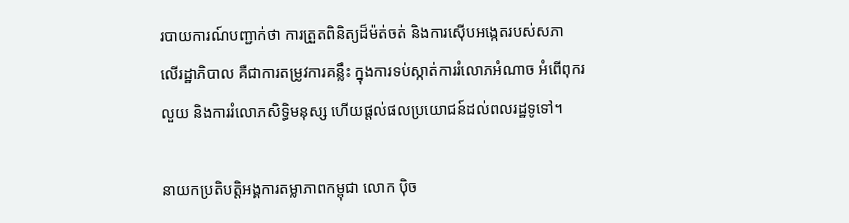របាយការណ៍បញ្ជាក់ថា ការត្រួតពិនិត្យដ៏ម៉ត់ចត់ និងការស៊ើបអង្កេតរបស់សភា លើរដ្ឋាភិបាល គឺជាការតម្រូវការគន្លឹះ ក្នុងការទប់ស្កាត់ការរំលោភអំណាច អំពើពុករលួយ និងការរំលោភសិទ្ធិមនុស្ស ហើយផ្ដល់ផលប្រយោជន៍ដល់ពលរដ្ឋទូទៅ។

នាយកប្រតិបត្តិអង្គការតម្លាភាពកម្ពុជា លោក ប៉ិច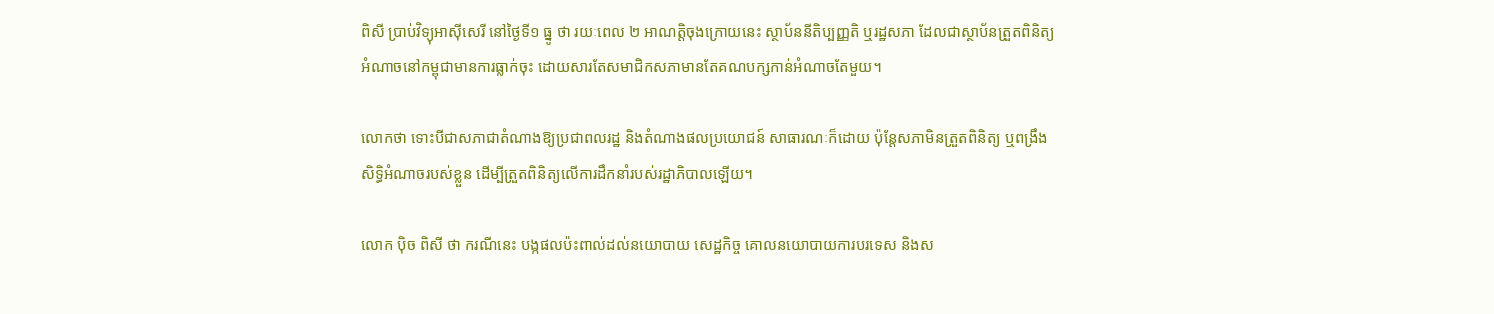ពិសី ប្រាប់វិទ្យុអាស៊ីសេរី នៅថ្ងៃទី១ ធ្នូ ថា រយៈពេល ២ អាណត្តិចុងក្រោយនេះ ស្ថាប័ននីតិប្បញ្ញតិ ឬរដ្ឋសភា ដែលជាស្ថាប័នត្រួតពិនិត្យអំណាចនៅកម្ពុជាមានការធ្លាក់ចុះ ដោយសារតែសមាជិកសភាមានតែគណបក្សកាន់អំណាចតែមួយ។

លោកថា ទោះបីជាសភាជាតំណាងឱ្យប្រជាពលរដ្ឋ និងតំណាងផលប្រយោជន៍ សាធារណៈក៏ដោយ ប៉ុន្តែសភាមិនត្រួតពិនិត្យ ឬពង្រឹងសិទ្ធិអំណាចរបស់ខ្លួន ដើម្បីត្រួតពិនិត្យលើការដឹកនាំរបស់រដ្ឋាភិបាលឡើយ។

លោក ប៉ិច ពិសី ថា ករណីនេះ បង្កផលប៉ះពាល់ដល់នយោបាយ សេដ្ឋកិច្ច គោលនយោបាយការបរទេស និងស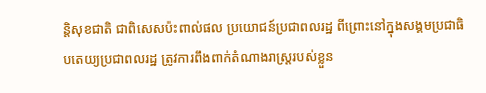ន្តិសុខជាតិ ជាពិសេសប៉ះពាល់ផល ប្រយោជន៍ប្រជាពលរដ្ឋ ពីព្រោះនៅក្នុងសង្គមប្រជាធិបតេយ្យប្រជាពលរដ្ឋ ត្រូវការពឹងពាក់តំណាងរាស្ត្ររបស់ខ្លួន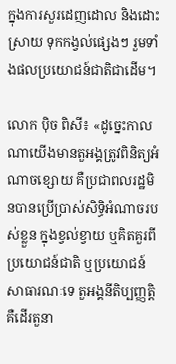ក្នុងការសួរដេញដោល និងដោះស្រាយ ទុកកង្វល់ផ្សេងៗ រួមទាំងផលប្រយោជន៍ជាតិជាដើម។

លោក ប៉ិច ពិសី៖ «ដូច្នេះកាលណាយើងមានតួអង្គត្រូវពិនិត្យអំណាចខ្សោយ គឺប្រជាពលរដ្ឋមិនបានប្រើប្រាស់សិទ្ធិអំណាចរបស់ខ្លួន ក្នុងខ្វល់ខ្វាយ ឬគិតគួរពីប្រយោជន៍ជាតិ ឬប្រយោជន៍សាធារណៈទេ តួអង្គនីតិប្បញ្ញត្តិ គឺដើរតួនា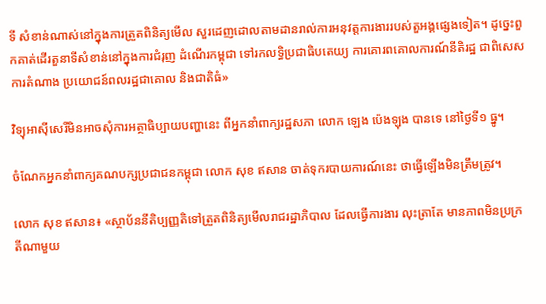ទី សំខាន់ណាស់នៅក្នុងការត្រួតពិនិត្យមើល សួរដេញដោលតាមដានរាល់ការអនុវត្តការងាររបស់តួអង្គផ្សេងទៀត។ ដូច្នេះពួកគាត់ដើរតួនាទីសំខាន់នៅក្នុងការជំរុញ ដំណើរកម្ពុជា ទៅរកលទ្ធិប្រជាធិបតេយ្យ ការគោរពគោលការណ៍នីតិរដ្ឋ ជាពិសេសការតំណាង ប្រយោជន៍ពលរដ្ឋជាគោល និងជាតិធំ»

វិទ្យុអាស៊ីសេរីមិនអាចសុំការអត្ថាធិប្បាយបញ្ហានេះ ពីអ្នកនាំពាក្យរដ្ឋសភា លោក ឡេង ប៉េងឡុង បានទេ នៅថ្ងៃទី១ ធ្នូ។

ចំណែកអ្នកនាំពាក្យគណបក្សប្រជាជនកម្ពុជា លោក សុខ ឥសាន ចាត់ទុករបាយការណ៍នេះ ថាធ្វើឡើងមិនត្រឹមត្រូវ។

លោក សុខ ឥសាន៖ «ស្ថាប័ននីតិប្បញ្ញតិទៅត្រួតពិនិត្យមើលរាជរដ្ឋាភិបាល ដែលធ្វើការងារ លុះត្រាតែ មានភាពមិនប្រក្រតីណាមួយ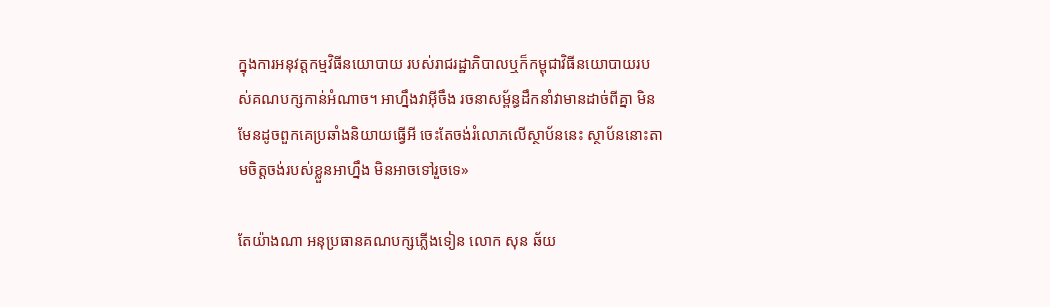ក្នុងការអនុវត្តកម្មវិធីនយោបាយ របស់រាជរដ្ឋាភិបាលឬក៏កម្ពុជាវិធីនយោបាយរបស់គណបក្សកាន់អំណាច។ អាហ្នឹងវាអ៊ីចឹង រចនាសម្ព័ន្ធដឹកនាំវាមានដាច់ពីគ្នា មិនមែនដូចពួកគេប្រឆាំងនិយាយធ្វើអី ចេះតែចង់រំលោភលើស្ថាប័ននេះ ស្ថាប័ននោះតាមចិត្តចង់របស់ខ្លួនអាហ្នឹង មិនអាចទៅរួចទេ»

តែយ៉ាងណា អនុប្រធានគណបក្សភ្លើងទៀន លោក សុន ឆ័យ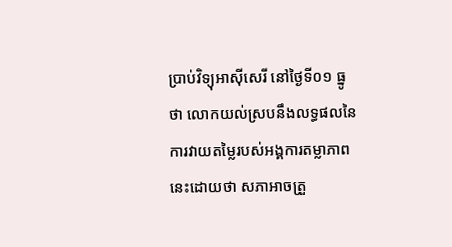ប្រាប់វិទ្យុអាស៊ីសេរី នៅថ្ងៃទី០១ ធ្នូ ថា លោកយល់ស្របនឹងលទ្ធផលនៃការវាយតម្លៃរបស់អង្គការតម្លាភាពនេះដោយថា សភាអាចត្រួ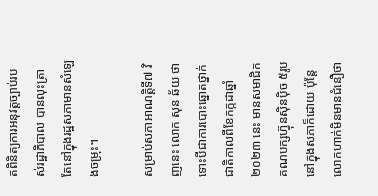តពិនិត្យការអនុវត្តច្បាប់របស់រដ្ឋាភិបាល បានលុះត្រាតែនៅក្នុងរដ្ឋសភាមានសំឡេងចម្រុះ។

សម្រាប់សភាអាណត្តិទី៧ វិញនេះ លោក សុន ឆ័យ ថា ទោះបីជាការបោះឆ្នោតថ្នាក់ជាតិកាលពីខែកក្កដាឆ្នាំ២០២៣ នេះ មានសមាជិកគណបក្សហ៊្វុនស៊ិនប៉ិច ៥រូប នៅក្នុងសភាក៏ដោយ ប៉ុន្តែលោកហាក់មិនមានជំនឿថា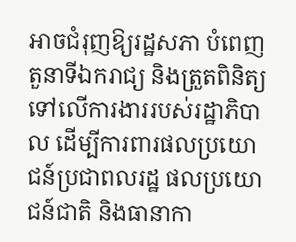អាចជំរុញឱ្យរដ្ឋសភា បំពេញតួនាទីឯករាជ្យ និងត្រួតពិនិត្យ ទៅលើការងាររបស់រដ្ឋាភិបាល ដើម្បីការពារផលប្រយោជន៍ប្រជាពលរដ្ឋ ផលប្រយោជន៍ជាតិ និងធានាកា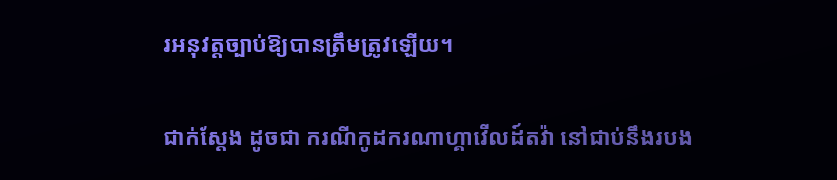រអនុវត្តច្បាប់ឱ្យបានត្រឹមត្រូវឡើយ។

ជាក់ស្ដែង ដូចជា ករណីកូដករណាហ្គាវើលដ៍តវ៉ា នៅជាប់នឹងរបង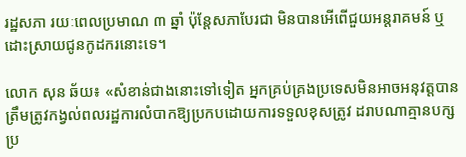រដ្ឋសភា រយៈពេលប្រមាណ ៣ ឆ្នាំ ប៉ុន្តែសភាបែរជា មិនបានអើពើជួយអន្តរាគមន៍ ឬដោះស្រាយជូនកូដករនោះទេ។

លោក សុន ឆ័យ៖ «សំខាន់ជាងនោះទៅទៀត អ្នកគ្រប់គ្រងប្រទេសមិនអាចអនុវត្តបានត្រឹមត្រូវកង្វល់ពលរដ្ឋការលំបាកឱ្យប្រកបដោយការទទួលខុសត្រូវ ដរាបណាគ្មានបក្សប្រ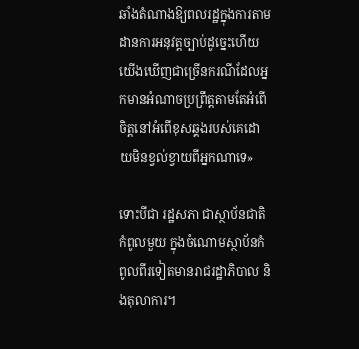ឆាំងតំណាងឱ្យពលរដ្ឋក្នុងការតាមដានការអនុវត្តច្បាប់ដូច្នេះហើយយើងឃើញជាច្រើនករណីដែលអ្នកមានអំណាចប្រព្រឹត្តតាមតែអំពើចិត្តនៅអំពើខុសឆ្គងរបស់គេដោយមិនខ្វល់ខ្វាយពីអ្នកណាទេ»

ទោះបីជា រដ្ឋសភា ជាស្ថាប័នជាតិកំពូលមួយ ក្នុងចំណោមស្ថាប័នកំពូលពីរទៀតមានរាជរដ្ឋាភិបាល និងតុលាការ។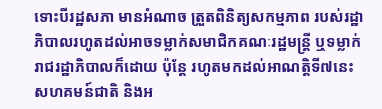ទោះបីរដ្ឋសភា មានអំណាច ត្រួតពិនិត្យសកម្មភាព របស់រដ្ឋាភិបាលរហូតដល់អាចទម្លាក់សមាជិកគណៈរដ្ឋមន្ត្រី ឬទម្លាក់រាជរដ្ឋាភិបាលក៏ដោយ ប៉ុន្តែ រហូតមកដល់អាណត្តិទី៧នេះ សហគមន៍ជាតិ និងអ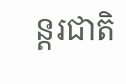ន្តរជាតិ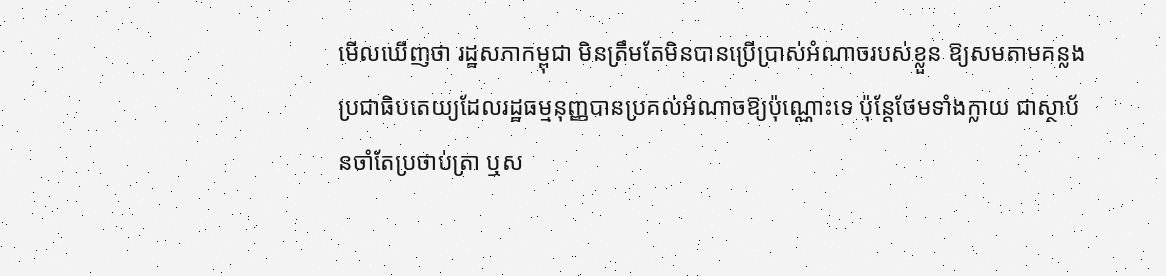មើលឃើញថា រដ្ឋសភាកម្ពុជា មិនត្រឹមតែមិនបានប្រើប្រាស់អំណាចរបស់ខ្លួន ឱ្យសមតាមគន្លងប្រជាធិបតេយ្យដែលរដ្ឋធម្មនុញ្ញបានប្រគល់អំណាចឱ្យប៉ុណ្ណោះទេ ប៉ុន្តែថែមទាំងក្លាយ ជាស្ថាប័នចាំតែប្រថាប់ត្រា ឬស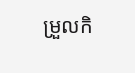ម្រួលកិ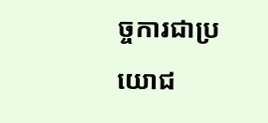ច្ចការជាប្រយោជ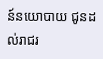ន៍នយោបាយ ជូនដល់រាជរ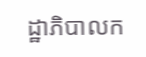ដ្ឋាភិបាលក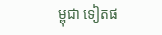ម្ពុជា ទៀតផ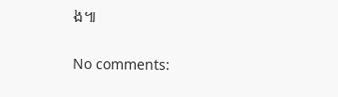ង៕

No comments: